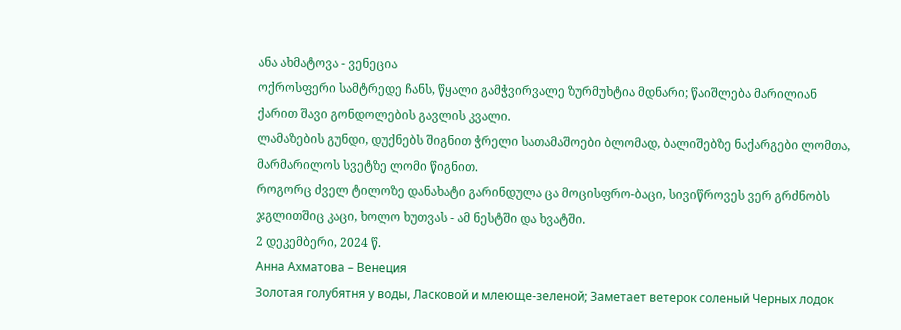ანა ახმატოვა - ვენეცია
ოქროსფერი სამტრედე ჩანს, წყალი გამჭვირვალე ზურმუხტია მდნარი; წაიშლება მარილიან ქარით შავი გონდოლების გავლის კვალი.
ლამაზების გუნდი, დუქნებს შიგნით ჭრელი სათამაშოები ბლომად, ბალიშებზე ნაქარგები ლომთა, მარმარილოს სვეტზე ლომი წიგნით.
როგორც ძველ ტილოზე დანახატი გარინდულა ცა მოცისფრო-ბაცი, სივიწროვეს ვერ გრძნობს ჯგლითშიც კაცი, ხოლო ხუთვას - ამ ნესტში და ხვატში.
2 დეკემბერი, 2024 წ.
Анна Ахматова – Венеция
Золотая голубятня у воды, Ласковой и млеюще-зеленой; Заметает ветерок соленый Черных лодок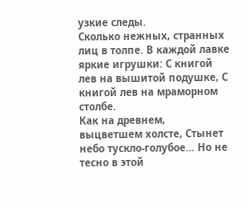узкие следы.
Сколько нежных, странных лиц в толпе. В каждой лавке яркие игрушки: С книгой лев на вышитой подушке, С книгой лев на мраморном столбе.
Как на древнем, выцветшем холсте, Стынет небо тускло-голубое… Но не тесно в этой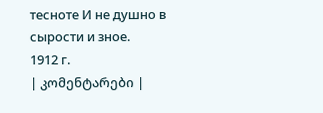тесноте И не душно в сырости и зное.
1912 г.
| კომენტარები |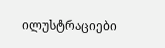ილუსტრაციები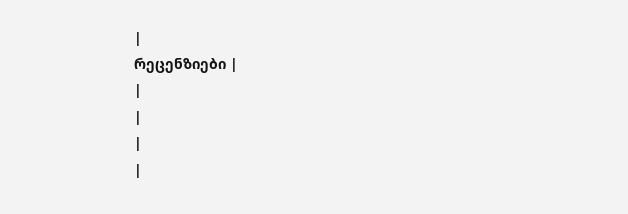|
რეცენზიები |
|
|
|
|